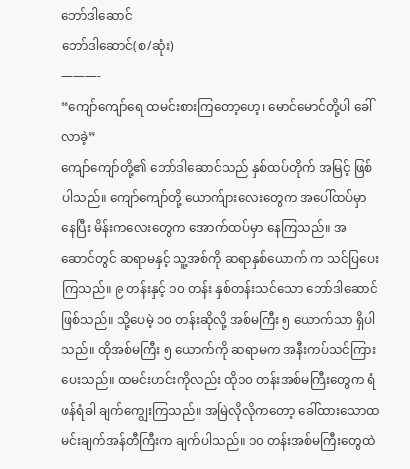ဘော်ဒါဆောင်
ဘော်ဒါဆောင်(စ/ဆုံး)
———-
“ကျော်ကျော်ရေ ထမင်းစားကြတော့ဟေ့၊ မောင်မောင်တို့ပါ ခေါ်လာခဲ့”
ကျော်ကျော်တို့၏ ဘော်ဒါဆောင်သည် နှစ်ထပ်တိုက် အမြင့် ဖြစ်ပါသည်။ ကျော်ကျော်တို့ ယောက်ျားလေးတွေက အပေါ်ထပ်မှာ နေပြီး မိန်းကလေးတွေက အောက်ထပ်မှာ နေကြသည်။ အဆောင်တွင် ဆရာမနှင့် သူ့အစ်ကို ဆရာနှစ်ယောက် က သင်ပြပေးကြသည်။ ၉ တန်းနှင့် ၁၀ တန်း နှစ်တန်းသင်သော ဘော်ဒါဆောင်ဖြစ်သည်။ သို့ပေမဲ့ ၁၀ တန်းဆိုလို့ အစ်မကြီး ၅ ယောက်သာ ရှိပါသည်။ ထိုအစ်မကြီး ၅ ယောက်ကို ဆရာမက အနီးကပ်သင်ကြားပေးသည်။ ထမင်းဟင်းကိုလည်း ထို၁၀ တန်းအစ်မကြီးတွေက ရံဖန်ရံခါ ချက်ကျွေးကြသည်။ အမြဲလိုလိုကတော့ ခေါ်ထားသောထမင်းချက်အန်တီကြီးက ချက်ပါသည်။ ၁၀ တန်းအစ်မကြီးတွေထဲ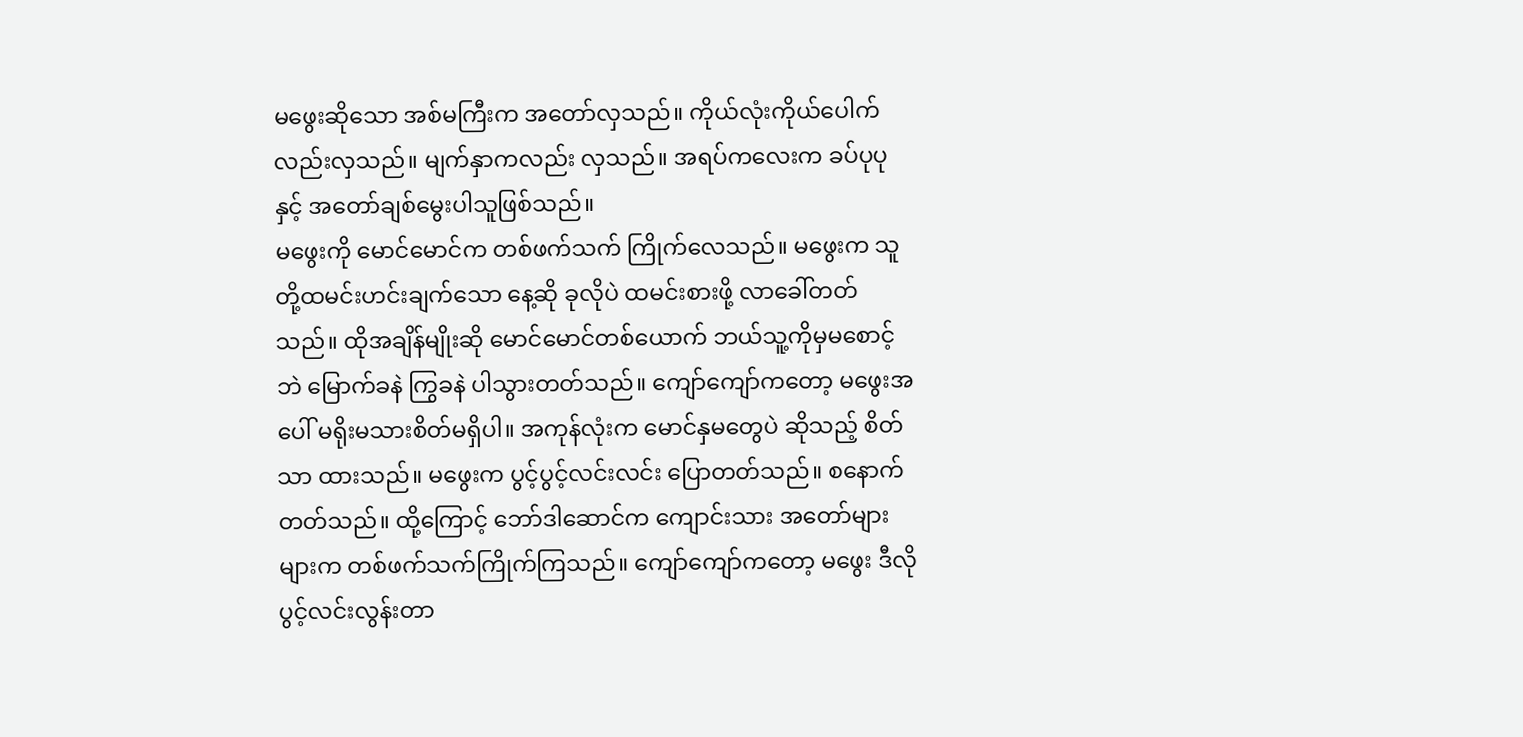မဖွေးဆိုသော အစ်မကြီးက အတော်လှသည်။ ကိုယ်လုံးကိုယ်ပေါက်လည်းလှသည်။ မျက်နှာကလည်း လှသည်။ အရပ်ကလေးက ခပ်ပုပု နှင့် အတော်ချစ်မွေးပါသူဖြစ်သည်။
မဖွေးကို မောင်မောင်က တစ်ဖက်သက် ကြိုက်လေသည်။ မဖွေးက သူတို့ထမင်းဟင်းချက်သော နေ့ဆို ခုလိုပဲ ထမင်းစားဖို့ လာခေါ်တတ်သည်။ ထိုအချိန်မျိုးဆို မောင်မောင်တစ်ယောက် ဘယ်သူ့ကိုမှမစောင့်ဘဲ မြောက်ခနဲ ကြွခနဲ ပါသွားတတ်သည်။ ကျော်ကျော်ကတော့ မဖွေးအပေါ် မရိုးမသားစိတ်မရှိပါ။ အကုန်လုံးက မောင်နှမတွေပဲ ဆိုသည့် စိတ်သာ ထားသည်။ မဖွေးက ပွင့်ပွင့်လင်းလင်း ပြောတတ်သည်။ စနောက်တတ်သည်။ ထို့ကြောင့် ဘော်ဒါဆောင်က ကျောင်းသား အတော်များများက တစ်ဖက်သက်ကြိုက်ကြသည်။ ကျော်ကျော်ကတော့ မဖွေး ဒီလို ပွင့်လင်းလွန်းတာ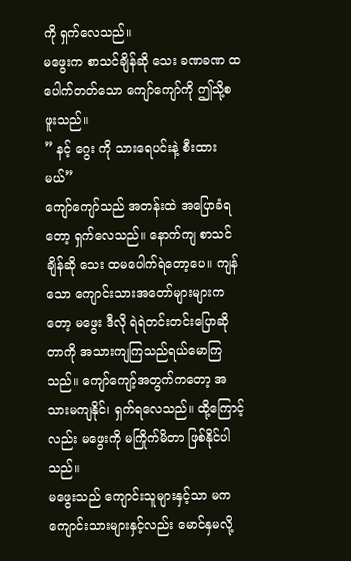ကို ရှက်လေသည်။
မဖွေးက စာသင်ချိန်ဆို သေး ခဏခဏ ထပေါက်တတ်သော ကျော်ကျော်ကို ဤသို့စဖူးသည်။
” နင့် ဂွေး ကို သားရေပင်းနဲ့ စီးထားမယ်”
ကျော်ကျော်သည် အတန်းထဲ အပြောခံရတော့ ရှက်လေသည်။ နောက်ကျ စာသင်ချိန်ဆို သေး ထမပေါက်ရဲတော့ပေ။ ကျန်သော ကျောင်းသားအတော်များများကတော့ မဖွေး ဒီလို ရဲရဲတင်းတင်းပြောဆိုတာကို အသားကျကြသည်ရယ်မောကြသည်။ ကျော်ကျော့်အတွက်ကတော့ အသားမကျနိုင်၊ ရှက်ရလေသည်။ ထို့ကြောင့်လည်း မဖွေးကို မကြိုက်မိတာ ဖြစ်နိုင်ပါသည်။
မဖွေးသည် ကျောင်းသူများနှင့်သာ မက ကျောင်းသားများနှင့်လည်း မောင်နှမလို့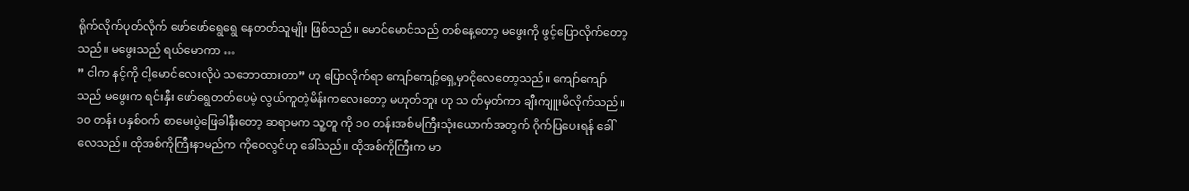ရိုက်လိုက်ပုတ်လိုက် ဖော်ဖော်ရွေရွေ နေတတ်သူမျိုး ဖြစ်သည်။ မောင်မောင်သည် တစ်နေ့တော့ မဖွေးကို ဖွင့်ပြောလိုက်တော့သည်။ မဖွေးသည် ရယ်မောကာ …
” ငါက နင့်ကို ငါ့မောင်လေးလိုပဲ သဘောထားတာ” ဟု ပြောလိုက်ရာ ကျော်ကျော့်ရှေ့မှာငိုလေတော့သည်။ ကျော်ကျော်သည် မဖွေးက ရင်းနှီး ဖော်ရွေတတ်ပေမဲ့ လွယ်ကူတဲ့မိန်းကလေးတော့ မဟုတ်ဘူး ဟု သ တ်မှတ်ကာ ချီးကျူးမိလိုက်သည်။
၁၀ တန်း ပနှစ်ဝက် စာမေးပွဲဖြေခါနီးတော့ ဆရာမက သူ့တူ ကို ၁၀ တန်းအစ်မကြီးသုံးယောက်အတွက် ဂိုက်ပြပေးရန် ခေါ်လေသည်။ ထိုအစ်ကိုကြီးနာမည်က ကိုဝေလွင်ဟု ခေါ်သည်။ ထိုအစ်ကိုကြီးက မာ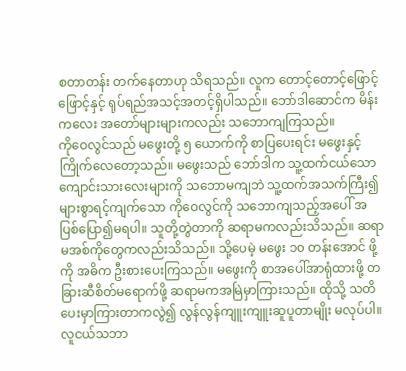စတာတန်း တက်နေတာဟု သိရသည်။ လူက တောင့်တောင့်ဖြောင့်ဖြောင့်နှင့် ရုပ်ရည်အသင့်အတင့်ရှိပါသည်။ ဘော်ဒါဆောင်က မိန်းကလေး အတော်များများကလည်း သဘောကျကြသည်။
ကိုဝေလွင်သည် မဖွေးတို့ ၅ ယောက်ကို စာပြပေးရင်း မဖွေးနှင့် ကြိုက်လေတော့သည်။ မဖွေးသည် ဘော်ဒါက သူ့ထက်ငယ်သော ကျောင်းသားလေးများကို သဘောမကျဘဲ သူ့ထက်အသက်ကြီး၍ များစွာရင့်ကျက်သော ကိုဝေလွင်ကို သဘောကျသည့်အပေါ် အပြစ်ပြော၍မရပါ။ သူတို့တွဲတာကို ဆရာမကလည်းသိသည်။ ဆရာမအစ်ကိုတွေကလည်းသိသည်။ သို့ပေမဲ့ မဖွေး ၁၀ တန်းအောင် ဖို့ ကို အဓိက ဦးစားပေးကြသည်။ မဖွေးကို စာအပေါ်အာရုံထားဖို့ တခြားဆီစိတ်မရောက်ဖို့ ဆရာမကအမြဲမှာကြားသည်။ ထိုသို့ သတိပေးမှာကြားတာကလွဲ၍ လွန်လွန်ကျူးကျူးဆူပူတာမျိုး မလုပ်ပါ။ လူငယ်သဘာ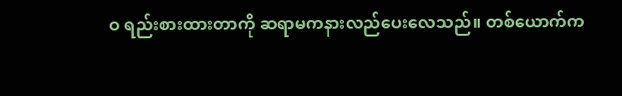ဝ ရည်းစားထားတာကို ဆရာမကနားလည်ပေးလေသည်။ တစ်ယောက်က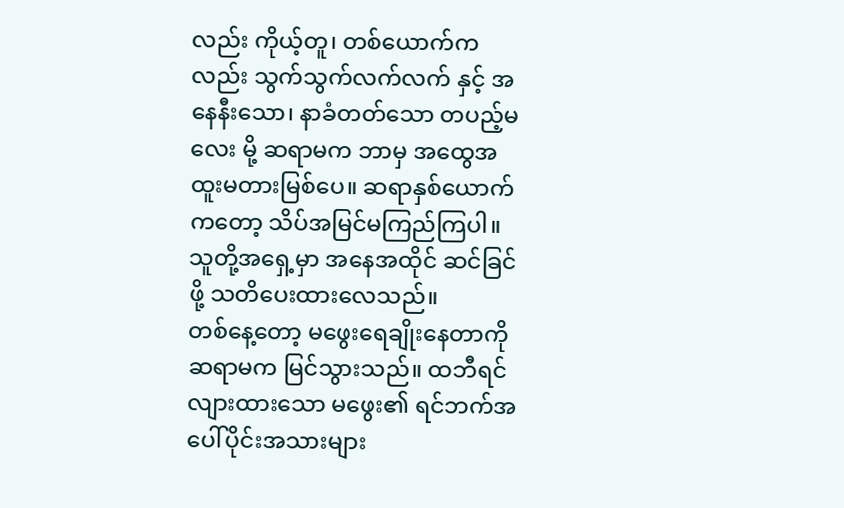လည်း ကိုယ့်တူ၊ တစ်ယောက်ကလည်း သွက်သွက်လက်လက် နှင့် အနေနီးသော၊ နာခံတတ်သော တပည့်မလေး မို့ ဆရာမက ဘာမှ အထွေအထူးမတားမြစ်ပေ။ ဆရာနှစ်ယောက်ကတော့ သိပ်အမြင်မကြည်ကြပါ။ သူတို့အရှေ့မှာ အနေအထိုင် ဆင်ခြင်ဖို့ သတိပေးထားလေသည်။
တစ်နေ့တော့ မဖွေးရေချိုးနေတာကို ဆရာမက မြင်သွားသည်။ ထဘီရင်လျားထားသော မဖွေး၏ ရင်ဘက်အပေါ်ပိုင်းအသားများ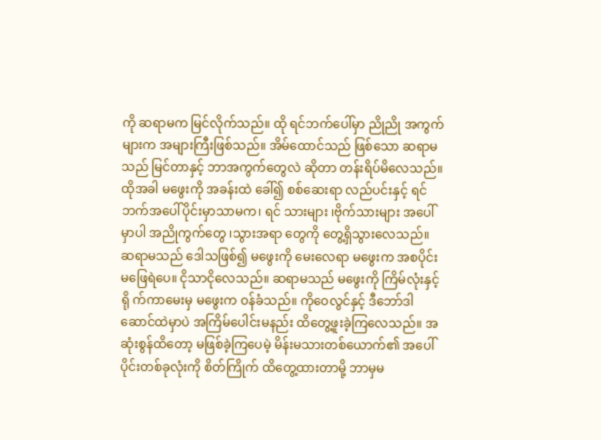ကို ဆရာမက မြင်လိုက်သည်။ ထို ရင်ဘက်ပေါ်မှာ ညိုညို အကွက်များက အများကြီးဖြစ်သည်။ အိမ်ထောင်သည် ဖြစ်သော ဆရာမသည် မြင်တာနှင့် ဘာအကွက်တွေလဲ ဆိုတာ တန်းရိပ်မိလေသည်။ ထိုအခါ မဖွေးကို အခန်းထဲ ခေါ်၍ စစ်ဆေးရာ လည်ပင်းနှင့် ရင်ဘက်အပေါ်ပိုင်းမှာသာမက၊ ရင် သားများ ၊ဗိုက်သားများ အပေါ်မှာပါ အညိုကွက်တွေ ၊သွားအရာ တွေကို တွေ့ရှိသွားလေသည်။
ဆရာမသည် ဒေါသဖြစ်၍ မဖွေးကို မေးလေရာ မဖွေးက အစပိုင်း မဖြေရဲပေ။ ငိုသာငိုလေသည်။ ဆရာမသည် မဖွေးကို ကြိမ်လုံးနှင့် ရို က်ကာမေးမှ မဖွေးက ဝန်ခံသည်။ ကိုဝေလွင်နှင့် ဒီဘော်ဒါဆောင်ထဲမှာပဲ အကြိမ်ပေါင်းမနည်း ထိတွေ့ဖူးခဲ့ကြလေသည်။ အဆုံးစွန်ထိတော့ မဖြစ်ခဲ့ကြပေမဲ့ မိန်းမသားတစ်ယောက်၏ အပေါ်ပိုင်းတစ်ခုလုံးကို စိတ်ကြိုက် ထိတွေ့ထားတာမို့ ဘာမှမ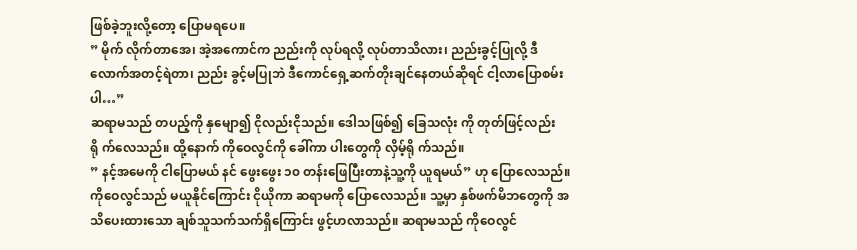ဖြစ်ခဲ့ဘူးလို့တော့ ပြောမရပေ။
” မိုက် လိုက်တာအေ၊ အဲ့အကောင်က ညည်းကို လုပ်ရလို့ လုပ်တာသိလား၊ ညည်းခွင့်ပြုလို့ ဒီလောက်အတင့်ရဲတာ၊ ညည်း ခွင့်မပြုဘဲ ဒီကောင်ရှေ့ဆက်တိုးချင်နေတယ်ဆိုရင် ငါ့လာပြောစမ်းပါ…”
ဆရာမသည် တပည့်ကို နှမျော၍ ငိုလည်းငိုသည်။ ဒေါသဖြစ်၍ ခြေသလုံး ကို တုတ်ဖြင့်လည်း ရို က်လေသည်။ ထို့နောက် ကိုဝေလွင်ကို ခေါ်ကာ ပါးတွေကို လှိမ့်ရို က်သည်။
” နင့်အမေကို ငါပြောမယ် နင် ဖွေးဖွေး ၁၀ တန်းဖြေပြီးတာနဲ့သူ့ကို ယူရမယ်” ဟု ပြောလေသည်။ ကိုဝေလွင်သည် မယူနိုင်ကြောင်း ငိုယိုကာ ဆရာမကို ပြောလေသည်။ သူ့မှာ နှစ်ဖက်မိဘတွေကို အသိပေးထားသော ချစ်သူသက်သက်ရှိကြောင်း ဖွင့်ဟလာသည်။ ဆရာမသည် ကိုဝေလွင်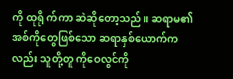ကို ထုရို က်ကာ ဆဲဆိုတော့သည်။ ဆရာမ၏ အစ်ကိုတွေဖြစ်သော ဆရာနှစ်ယောက်ကလည်း သူတို့တူ ကိုဝေလွင်ကို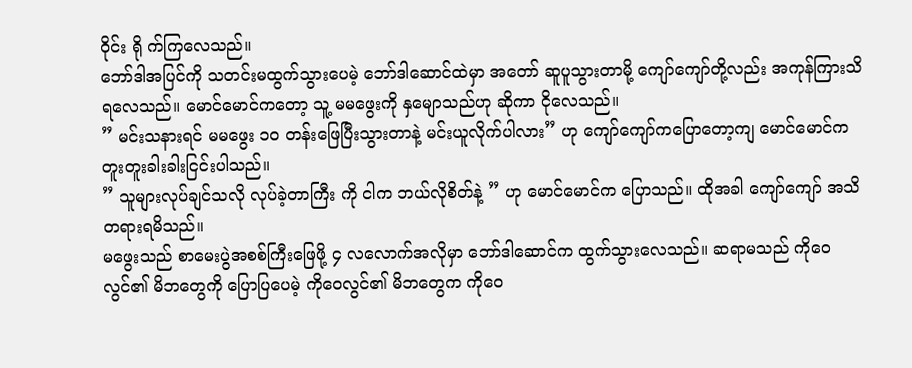ဝိုင်း ရို က်ကြလေသည်။
ဘော်ဒါအပြင်ကို သတင်းမထွက်သွားပေမဲ့ ဘော်ဒါဆောင်ထဲမှာ အတော် ဆူပူသွားတာမို့ ကျော်ကျော်တို့လည်း အကုန်ကြားသိရလေသည်။ မောင်မောင်ကတော့ သူ့ မမဖွေးကို နှမျောသည်ဟု ဆိုကာ ငိုလေသည်။
” မင်းသနားရင် မမဖွေး ၁၀ တန်းဖြေပြီးသွားတာနဲ့ မင်းယူလိုက်ပါလား” ဟု ကျော်ကျော်ကပြောတော့ကျ မောင်မောင်က တူးတူးခါးခါးငြင်းပါသည်။
” သူများလုပ်ချင်သလို လုပ်ခဲ့တာကြီး ကို ငါက ဘယ်လိုစိတ်နဲ့ ” ဟု မောင်မောင်က ပြောသည်။ ထိုအခါ ကျော်ကျော် အသိတရားရမိသည်။
မဖွေးသည် စာမေးပွဲအစစ်ကြီးဖြေဖို့ ၄ လလောက်အလိုမှာ ဘော်ဒါဆောင်က ထွက်သွားလေသည်။ ဆရာမသည် ကိုဝေလွင်၏ မိဘတွေကို ပြောပြပေမဲ့ ကိုဝေလွင်၏ မိဘတွေက ကိုဝေ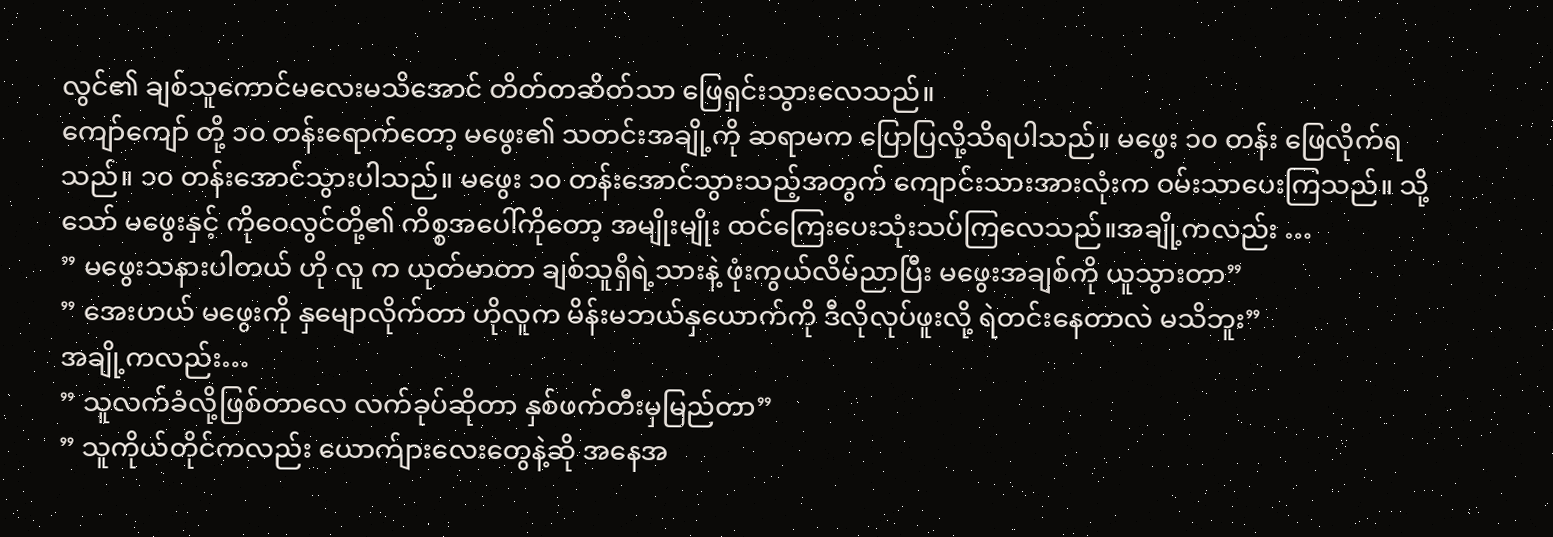လွင်၏ ချစ်သူကောင်မလေးမသိအောင် တိတ်တဆိတ်သာ ဖြေရှင်းသွားလေသည်။
ကျော်ကျော် တို့ ၁၀ တန်းရောက်တော့ မဖွေး၏ သတင်းအချို့ကို ဆရာမက ပြောပြလို့သိရပါသည်။ မဖွေး ၁၀ တန်း ဖြေလိုက်ရသည်။ ၁၀ တန်းအောင်သွားပါသည်။ မဖွေး ၁၀ တန်းအောင်သွားသည့်အတွက် ကျောင်းသားအားလုံးက ဝမ်းသာပေးကြသည်။ သို့သော် မဖွေးနှင့် ကိုဝေလွင်တို့၏ ကိစ္စအပေါ်ကိုတော့ အမျိုးမျိုး ထင်ကြေးပေးသုံးသပ်ကြလေသည်။အချို့ကလည်း …
” မဖွေးသနားပါတယ် ဟို လူ က ယုတ်မာတာ ချစ်သူရှိရဲ့သားနဲ့ ဖုံးကွယ်လိမ်ညာပြီး မဖွေးအချစ်ကို ယူသွားတာ”
” အေးဟယ် မဖွေးကို နှမျောလိုက်တာ ဟိုလူက မိန်းမဘယ်နှယောက်ကို ဒီလိုလုပ်ဖူးလို့ ရဲတင်းနေတာလဲ မသိဘူး”
အချို့ကလည်း…
” သူလက်ခံလို့ဖြစ်တာလေ လက်ခုပ်ဆိုတာ နှစ်ဖက်တီးမှမြည်တာ”
” သူကိုယ်တိုင်ကလည်း ယောက်ျားလေးတွေနဲ့ဆို အနေအ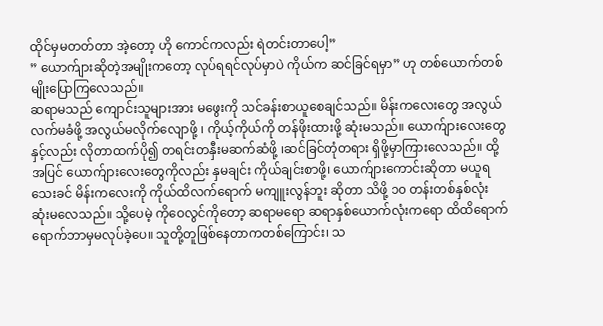ထိုင်မှမတတ်တာ အဲ့တော့ ဟို ကောင်ကလည်း ရဲတင်းတာပေါ့”
” ယောက်ျားဆိုတဲ့အမျိုးကတော့ လုပ်ရရင်လုပ်မှာပဲ ကိုယ်က ဆင်ခြင်ရမှာ” ဟု တစ်ယောက်တစ်မျိုးပြောကြလေသည်။
ဆရာမသည် ကျောင်းသူများအား မဖွေးကို သင်ခန်းစာယူစေချင်သည်။ မိန်းကလေးတွေ အလွယ် လက်မခံဖို့ အလွယ်မလိုက်လျောဖို့ ၊ ကိုယ့်ကိုယ်ကို တန်ဖိုးထားဖို့ ဆုံးမသည်။ ယောက်ျားလေးတွေနှင့်လည်း လိုတာထက်ပို၍ တရင်းတနှီးမဆက်ဆံဖို့ ၊ဆင်ခြင်တုံတရား ရှိဖို့မှာကြားလေသည်။ ထို့အပြင် ယောက်ျားလေးတွေကိုလည်း နှမချင်း ကိုယ်ချင်းစာဖို့၊ ယောက်ျားကောင်းဆိုတာ မယူရသေးခင် မိန်းကလေးကို ကိုယ်ထိလက်ရောက် မကျူးလွန်ဘူး ဆိုတာ သိဖို့ ၁၀ တန်းတစ်နှစ်လုံး ဆုံးမလေသည်။ သို့ပေမဲ့ ကိုဝေလွင်ကိုတော့ ဆရာမရော ဆရာနှစ်ယောက်လုံးကရော ထိထိရောက်ရောက်ဘာမှမလုပ်ခဲ့ပေ။ သူတို့တူဖြစ်နေတာကတစ်ကြောင်း၊ သ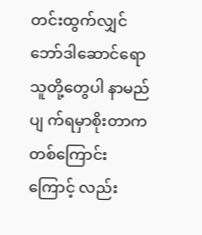တင်းထွက်လျှင် ဘော်ဒါဆောင်ရော သူတို့တွေပါ နာမည်ပျ က်ရမှာစိုးတာက တစ်ကြောင်းကြောင့် လည်း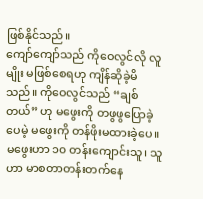ဖြစ်နိုင်သည်။
ကျော်ကျော်သည် ကိုဝေလွင်လို လူမျိုး မဖြစ်စေရဟု ကျိန်ဆိုခဲ့မိသည်။ ကိုဝေလွင်သည် “ချစ်တယ်” ဟု မဖွေးကို တဖွဖွပြောခဲ့ပေမဲ့ မဖွေးကို တန်ဖိုးမထားခဲ့ပေ။ မဖွေးဟာ ၁၀ တန်းကျောင်းသူ၊ သူဟာ မာစတာတန်းတက်နေ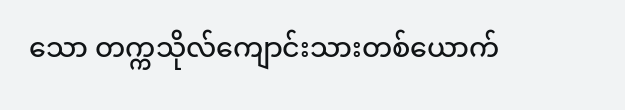သော တက္ကသိုလ်ကျောင်းသားတစ်ယောက်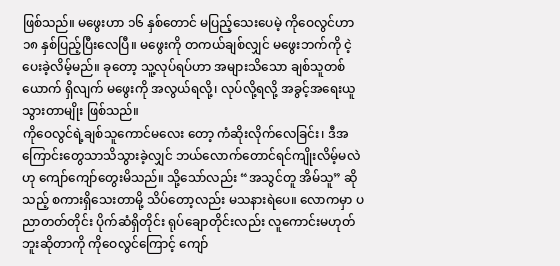ဖြစ်သည်။ မဖွေးဟာ ၁၆ နှစ်တောင် မပြည့်သေးပေမဲ့ ကိုဝေလွင်ဟာ ၁၈ နှစ်ပြည့်ပြီးလေပြီ။ မဖွေးကို တကယ်ချစ်လျှင် မဖွေးဘက်ကို ငဲ့ပေးခဲ့လိမ့်မည်။ ခုတော့ သူ့လုပ်ရပ်ဟာ အများသိသော ချစ်သူတစ်ယောက် ရှိလျက် မဖွေးကို အလွယ်ရလို့၊ လုပ်လို့ရလို့ အခွင့်အရေးယူသွားတာမျိုး ဖြစ်သည်။
ကိုဝေလွင်ရဲ့ချစ်သူကောင်မလေး တော့ ကံဆိုးလိုက်လေခြင်း၊ ဒီအကြောင်းတွေသာသိသွားခဲ့လျှင် ဘယ်လောက်တောင်ရင်ကျိုးလိမ့်မလဲ ဟု ကျော်ကျော်တွေးမိသည်။ သို့သော်လည်း “အသွင်တူ အိမ်သူ” ဆိုသည့် စကားရှိသေးတာမို့ သိပ်တော့လည်း မသနားရဲပေ။ လောကမှာ ပညာတတ်တိုင်း ပိုက်ဆံရှိတိုင်း ရုပ်ချောတိုင်းလည်း လူကောင်းမဟုတ်ဘူးဆိုတာကို ကိုဝေလွင်ကြောင့် ကျော်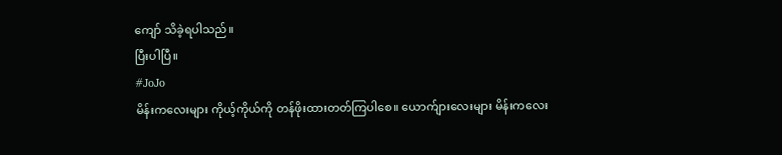ကျော် သိခဲ့ရပါသည်။
ပြီးပါပြီ။
#JoJo
မိန်းကလေးများ ကိုယ့်ကိုယ်ကို တန်ဖိုးထားတတ်ကြပါစေ။ ယောက်ျားလေးများ မိန်းကလေး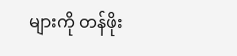များကို တန်ဖိုး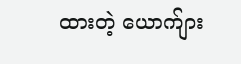ထားတဲ့ ယောက်ျား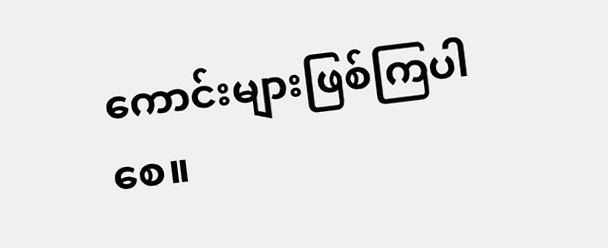ကောင်းများဖြစ်ကြပါစေ။